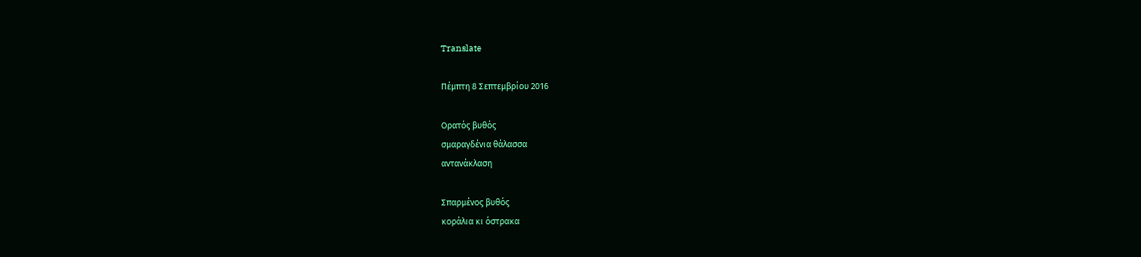Translate

Πέμπτη 8 Σεπτεμβρίου 2016

Ορατός βυθός
σμαραγδένια θάλασσα
αντανάκλαση

Σπαρμένος βυθός
κοράλια κι όστρακα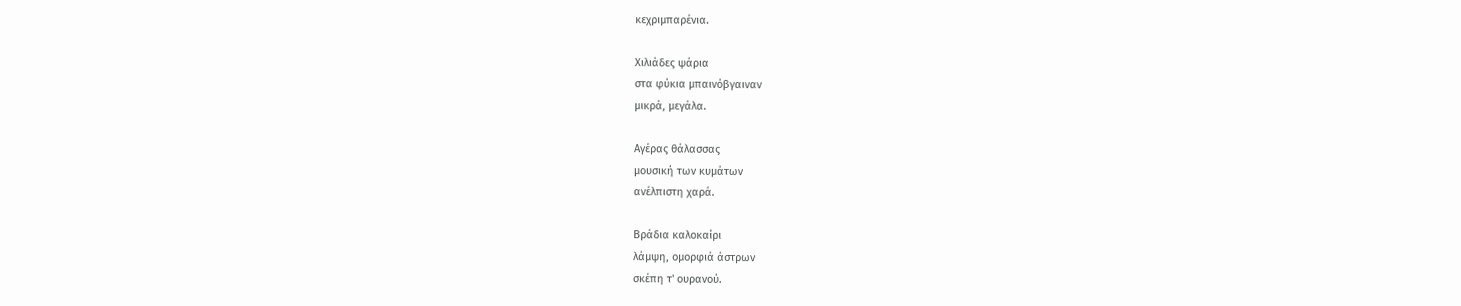κεχριμπαρένια.

Χιλιάδες ψάρια
στα φύκια μπαινόβγαιναν
μικρά, μεγάλα.

Αγέρας θάλασσας
μουσική των κυμάτων
ανέλπιστη χαρά.

Βράδια καλοκαίρι
λάμψη, ομορφιά άστρων
σκέπη τ' ουρανού.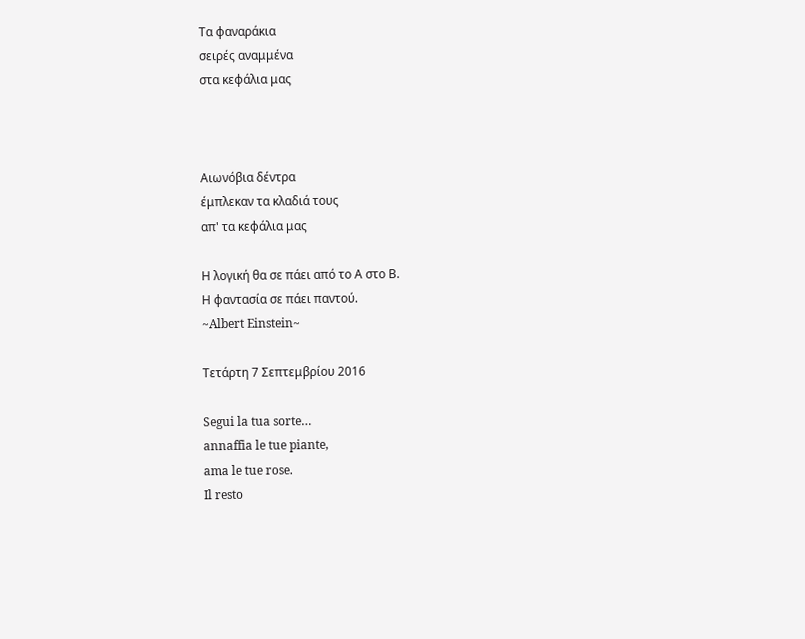Τα φαναράκια
σειρές αναμμένα
στα κεφάλια μας



Αιωνόβια δέντρα
έμπλεκαν τα κλαδιά τους
απ' τα κεφάλια μας

Η λογική θα σε πάει από το Α στο Β.
Η φαντασία σε πάει παντού.
~Albert Einstein~

Τετάρτη 7 Σεπτεμβρίου 2016

Segui la tua sorte…
annaffia le tue piante,
ama le tue rose.
Il resto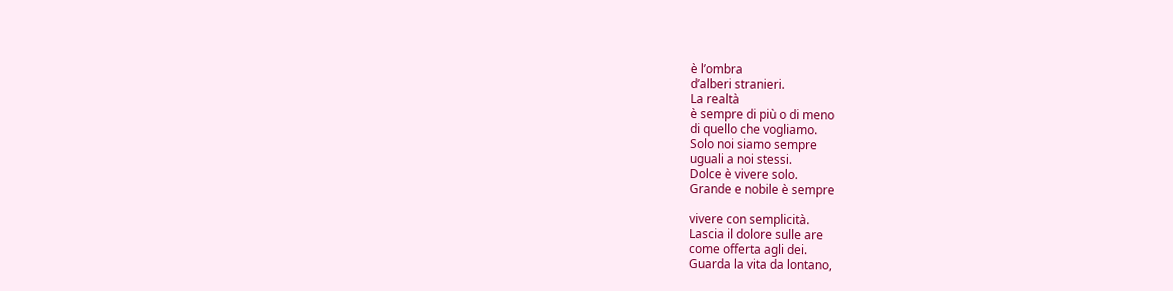è l’ombra
d’alberi stranieri.
La realtà
è sempre di più o di meno
di quello che vogliamo.
Solo noi siamo sempre
uguali a noi stessi.
Dolce è vivere solo.
Grande e nobile è sempre

vivere con semplicità.
Lascia il dolore sulle are
come offerta agli dei.
Guarda la vita da lontano,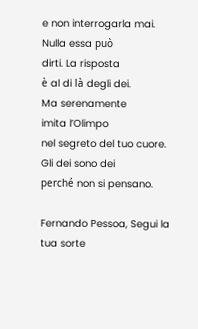e non interrogarla mai.
Nulla essa può
dirti. La risposta
è al di là degli dei.
Ma serenamente
imita l’Olimpo
nel segreto del tuo cuore.
Gli dei sono dei
perché non si pensano.

Fernando Pessoa, Segui la tua sorte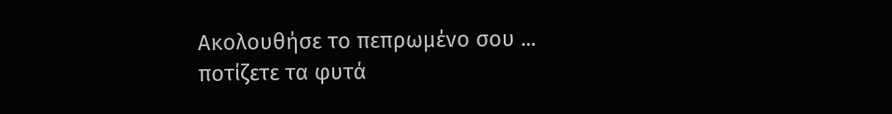Ακολουθήσε το πεπρωμένο σου ...
ποτίζετε τα φυτά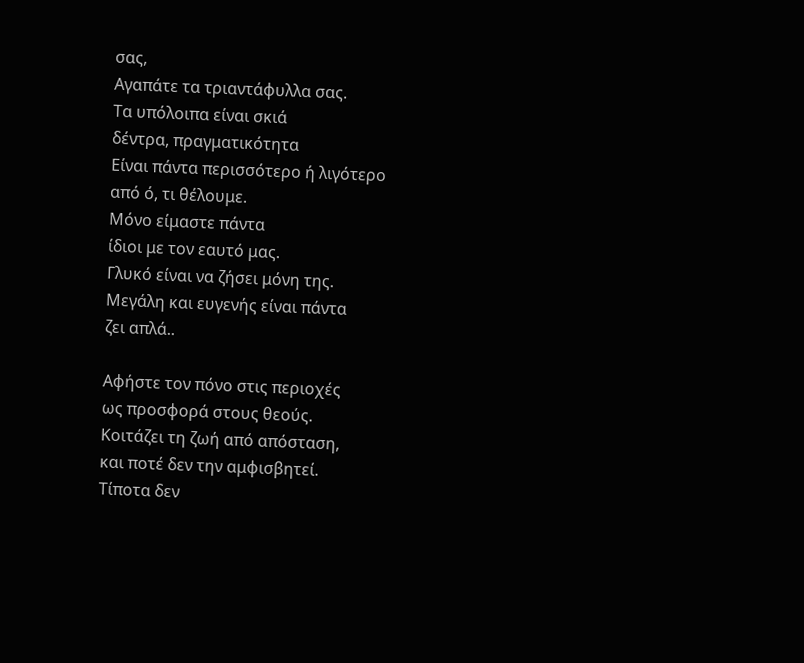σας,
Αγαπάτε τα τριαντάφυλλα σας.
Τα υπόλοιπα είναι σκιά
δέντρα, πραγματικότητα
Είναι πάντα περισσότερο ή λιγότερο
από ό, τι θέλουμε.
Μόνο είμαστε πάντα
ίδιοι με τον εαυτό μας.
Γλυκό είναι να ζήσει μόνη της.
Μεγάλη και ευγενής είναι πάντα
ζει απλά..

Αφήστε τον πόνο στις περιοχές
ως προσφορά στους θεούς.
Κοιτάζει τη ζωή από απόσταση,
και ποτέ δεν την αμφισβητεί.
Τίποτα δεν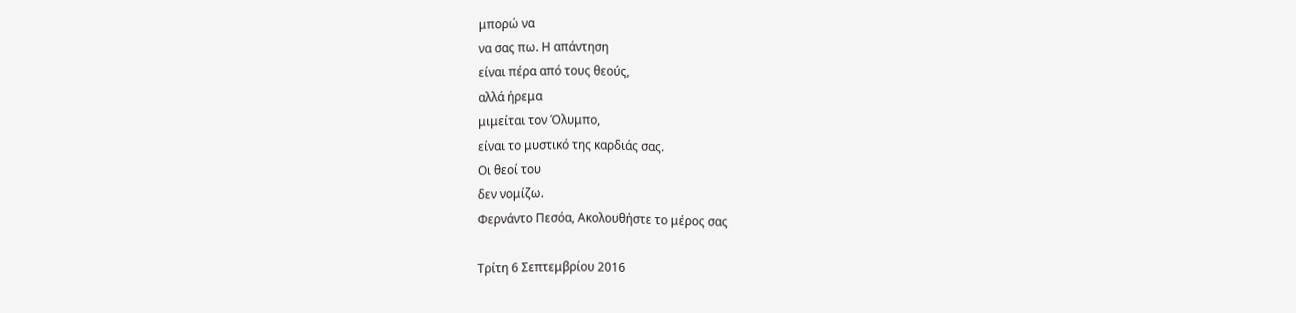μπορώ να
να σας πω. Η απάντηση
είναι πέρα από τους θεούς,
αλλά ήρεμα
μιμείται τον Όλυμπο,
είναι το μυστικό της καρδιάς σας.
Οι θεοί του
δεν νομίζω.
Φερνάντο Πεσόα, Ακολουθήστε το μέρος σας

Τρίτη 6 Σεπτεμβρίου 2016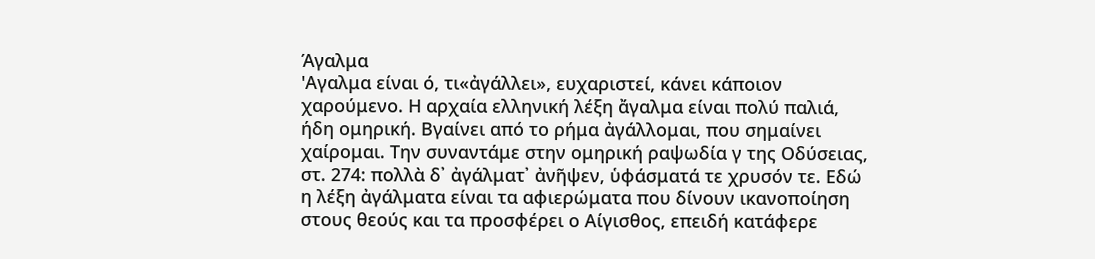Άγαλμα
'Αγαλμα είναι ό, τι«ἀγάλλει», ευχαριστεί, κάνει κάποιον χαρούμενο. Η αρχαία ελληνική λέξη ἄγαλμα είναι πολύ παλιά, ήδη ομηρική. Βγαίνει από το ρήμα ἀγάλλομαι, που σημαίνει χαίρομαι. Την συναντάμε στην ομηρική ραψωδία γ της Οδύσειας, στ. 274: πολλὰ δ᾽ ἀγάλματ᾽ ἀνῆψεν, ὑφάσματά τε χρυσόν τε. Εδώ η λέξη ἀγάλματα είναι τα αφιερώματα που δίνουν ικανοποίηση στους θεούς και τα προσφέρει ο Αίγισθος, επειδή κατάφερε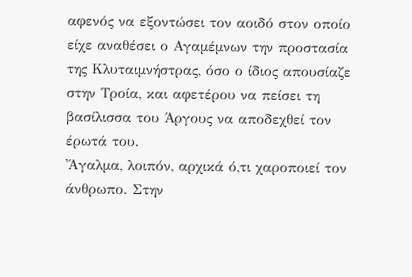αφενός να εξοντώσει τον αοιδό στον οποίο είχε αναθέσει ο Αγαμέμνων την προστασία της Κλυταιμνήστρας, όσο ο ίδιος απουσίαζε στην Τροία, και αφετέρου να πείσει τη βασίλισσα του Άργους να αποδεχθεί τον έρωτά του.
Ἄγαλμα, λοιπόν, αρχικά ό,τι χαροποιεί τον άνθρωπο. Στην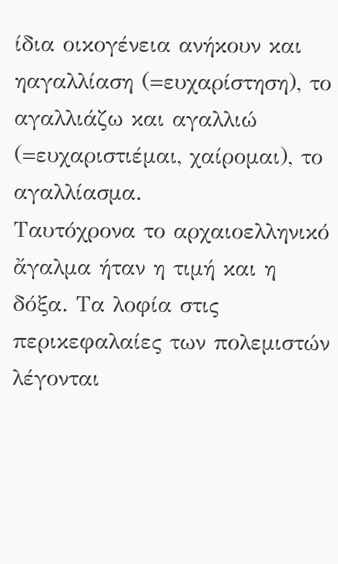ίδια οικογένεια ανήκουν και ηαγαλλίαση (=ευχαρίστηση), το αγαλλιάζω και αγαλλιώ (=ευχαριστιέμαι, χαίρομαι), το αγαλλίασμα.
Ταυτόχρονα το αρχαιοελληνικό ἄγαλμα ήταν η τιμή και η δόξα. Τα λοφία στις περικεφαλαίες των πολεμιστών λέγονται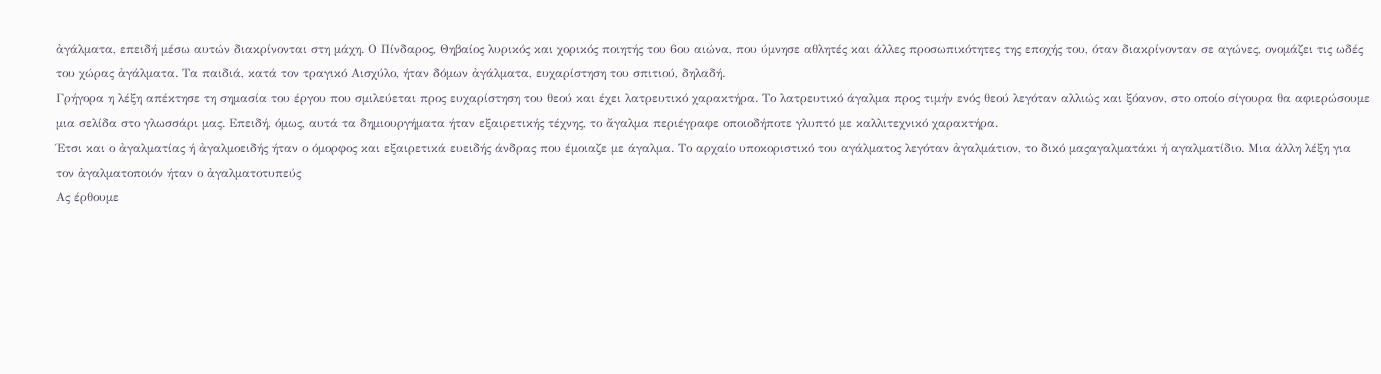ἀγάλματα, επειδή μέσω αυτών διακρίνονται στη μάχη. Ο Πίνδαρος, Θηβαίος λυρικός και χορικός ποιητής του 6ου αιώνα, που ύμνησε αθλητές και άλλες προσωπικότητες της εποχής του, όταν διακρίνονταν σε αγώνες, ονομάζει τις ωδές του χώρας ἀγάλματα. Τα παιδιά, κατά τον τραγικό Αισχύλο, ήταν δόμων ἀγάλματα, ευχαρίστηση του σπιτιού, δηλαδή.
Γρήγορα η λέξη απέκτησε τη σημασία του έργου που σμιλεύεται προς ευχαρίστηση του θεού και έχει λατρευτικό χαρακτήρα. Το λατρευτικό άγαλμα προς τιμήν ενός θεού λεγόταν αλλιώς και ξόανον, στο οποίο σίγουρα θα αφιερώσουμε μια σελίδα στο γλωσσάρι μας. Επειδή, όμως, αυτά τα δημιουργήματα ήταν εξαιρετικής τέχνης, το ἄγαλμα περιέγραφε οποιοδήποτε γλυπτό με καλλιτεχνικό χαρακτήρα.
Έτσι και ο ἀγαλματίας ή ἀγαλμοειδής ήταν ο όμορφος και εξαιρετικά ευειδής άνδρας που έμοιαζε με άγαλμα. Το αρχαίο υποκοριστικό του αγάλματος λεγόταν ἀγαλμάτιον, το δικό μαςαγαλματάκι ή αγαλματίδιο. Μια άλλη λέξη για τον ἀγαλματοποιόν ήταν ο ἀγαλματοτυπεύς
Ας έρθουμε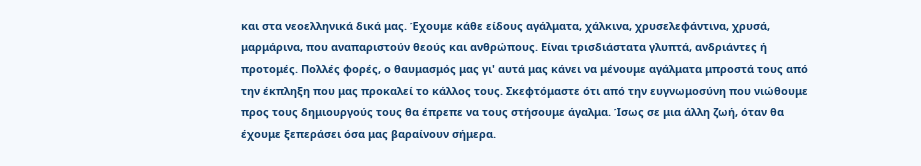και στα νεοελληνικά δικά μας. Έχουμε κάθε είδους αγάλματα, χάλκινα, χρυσελεφάντινα, χρυσά, μαρμάρινα, που αναπαριστούν θεούς και ανθρώπους. Είναι τρισδιάστατα γλυπτά, ανδριάντες ή προτομές. Πολλές φορές, ο θαυμασμός μας γι' αυτά μας κάνει να μένουμε αγάλματα μπροστά τους από την έκπληξη που μας προκαλεί το κάλλος τους. Σκεφτόμαστε ότι από την ευγνωμοσύνη που νιώθουμε προς τους δημιουργούς τους θα έπρεπε να τους στήσουμε άγαλμα. Ίσως σε μια άλλη ζωή, όταν θα έχουμε ξεπεράσει όσα μας βαραίνουν σήμερα.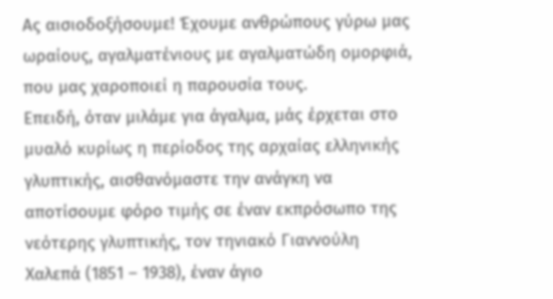Ας αισιοδοξήσουμε! Έχουμε ανθρώπους γύρω μας ωραίους, αγαλματένιους με αγαλματώδη ομορφιά, που μας χαροποιεί η παρουσία τους.
Επειδή, όταν μιλάμε για άγαλμα, μάς έρχεται στο μυαλό κυρίως η περίοδος της αρχαίας ελληνικής γλυπτικής, αισθανόμαστε την ανάγκη να αποτίσουμε φόρο τιμής σε έναν εκπρόσωπο της νεότερης γλυπτικής, τον τηνιακό Γιαννούλη Χαλεπά (1851 – 1938), έναν άγιο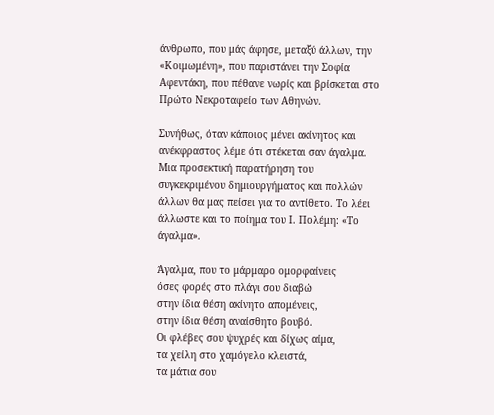άνθρωπο, που μάς άφησε, μεταξύ άλλων, την «Κοιμωμένη», που παριστάνει την Σοφία Αφεντάκη, που πέθανε νωρίς και βρίσκεται στο Πρώτο Νεκροταφείο των Αθηνών.

Συνήθως, όταν κάποιος μένει ακίνητος και ανέκφραστος λέμε ότι στέκεται σαν άγαλμα. Μια προσεκτική παρατήρηση του συγκεκριμένου δημιουργήματος και πολλών άλλων θα μας πείσει για το αντίθετο. Το λέει άλλωστε και το ποίημα του Ι. Πολέμη: «Το άγαλμα».

Άγαλμα, που το μάρμαρο ομορφαίνεις
όσες φορές στο πλάγι σου διαβώ
στην ίδια θέση ακίνητο απομένεις,
στην ίδια θέση αναίσθητο βουβό.
Οι φλέβες σου ψυχρές και δίχως αίμα,
τα χείλη στο χαμόγελο κλειστά,
τα μάτια σου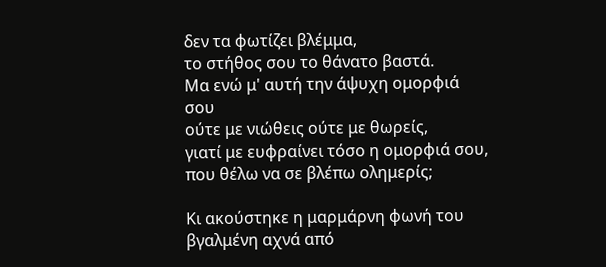δεν τα φωτίζει βλέμμα,
το στήθος σου το θάνατο βαστά.
Μα ενώ μ' αυτή την άψυχη ομορφιά σου
ούτε με νιώθεις ούτε με θωρείς,
γιατί με ευφραίνει τόσο η ομορφιά σου,
που θέλω να σε βλέπω ολημερίς;

Κι ακούστηκε η μαρμάρνη φωνή του
βγαλμένη αχνά από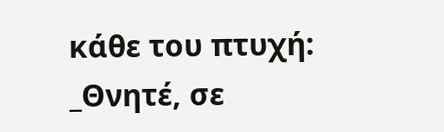κάθε του πτυχή:
_Θνητέ, σε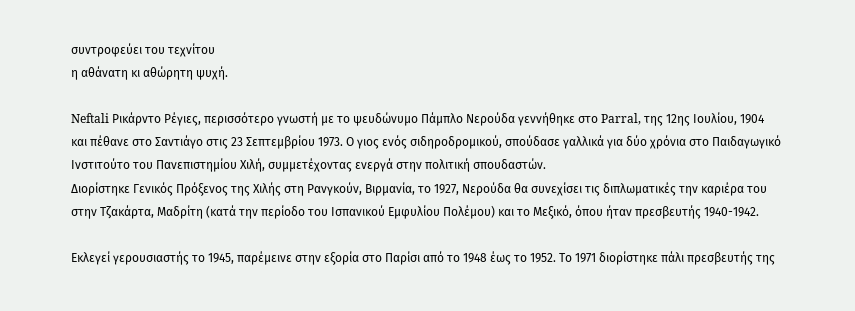συντροφεύει του τεχνίτου
η αθάνατη κι αθώρητη ψυχή.

Neftali Ρικάρντο Ρέγιες, περισσότερο γνωστή με το ψευδώνυμο Πάμπλο Νερούδα γεννήθηκε στο Parral, της 12ης Ιουλίου, 1904 και πέθανε στο Σαντιάγο στις 23 Σεπτεμβρίου 1973. Ο γιος ενός σιδηροδρομικού, σπούδασε γαλλικά για δύο χρόνια στο Παιδαγωγικό Ινστιτούτο του Πανεπιστημίου Χιλή, συμμετέχοντας ενεργά στην πολιτική σπουδαστών.
Διορίστηκε Γενικός Πρόξενος της Χιλής στη Ρανγκούν, Βιρμανία, το 1927, Νερούδα θα συνεχίσει τις διπλωματικές την καριέρα του στην Τζακάρτα, Μαδρίτη (κατά την περίοδο του Ισπανικού Εμφυλίου Πολέμου) και το Μεξικό, όπου ήταν πρεσβευτής 1940-1942.

Εκλεγεί γερουσιαστής το 1945, παρέμεινε στην εξορία στο Παρίσι από το 1948 έως το 1952. Το 1971 διορίστηκε πάλι πρεσβευτής της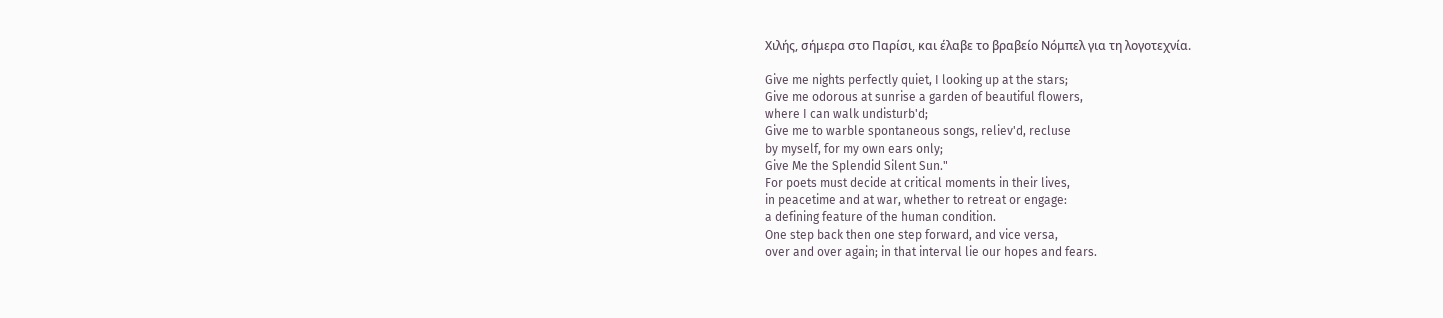Χιλής, σήμερα στο Παρίσι, και έλαβε το βραβείο Νόμπελ για τη λογοτεχνία.

Give me nights perfectly quiet, I looking up at the stars;
Give me odorous at sunrise a garden of beautiful flowers,
where I can walk undisturb'd;
Give me to warble spontaneous songs, reliev'd, recluse
by myself, for my own ears only;
Give Me the Splendid Silent Sun."
For poets must decide at critical moments in their lives,
in peacetime and at war, whether to retreat or engage:
a defining feature of the human condition.
One step back then one step forward, and vice versa,
over and over again; in that interval lie our hopes and fears.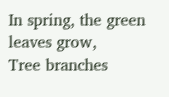In spring, the green leaves grow,
Tree branches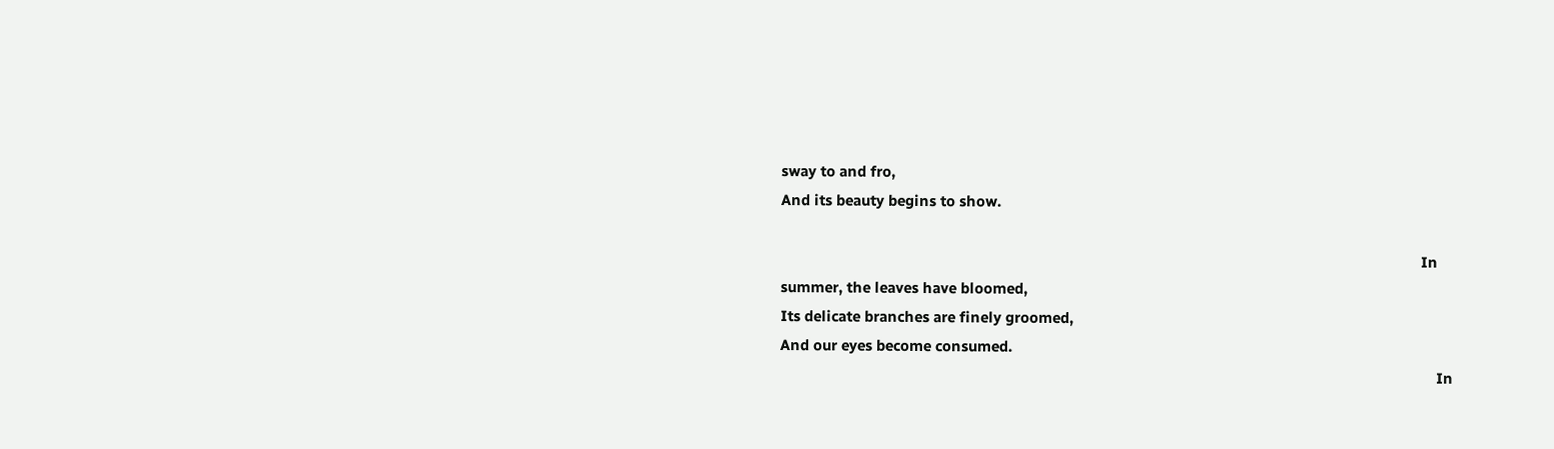sway to and fro,
And its beauty begins to show.

                                                                                                                                                                In summer, the leaves have bloomed,
Its delicate branches are finely groomed,
And our eyes become consumed.
                                                                                                                                                                    In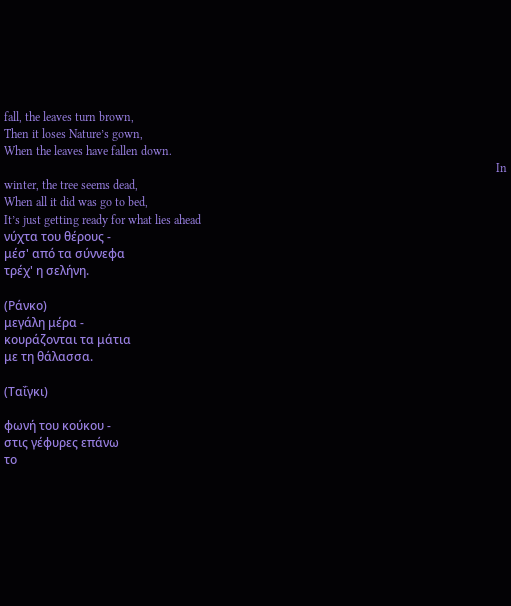fall, the leaves turn brown,
Then it loses Nature’s gown,
When the leaves have fallen down.
                                                                                                                                                                    In winter, the tree seems dead,
When all it did was go to bed,
It’s just getting ready for what lies ahead
νύχτα του θέρους -
μέσ' από τα σύννεφα
τρέχ' η σελήνη.

(Ράνκο)
μεγάλη μέρα -
κουράζονται τα μάτια
με τη θάλασσα.

(Ταΐγκι)

φωνή του κούκου -
στις γέφυρες επάνω
το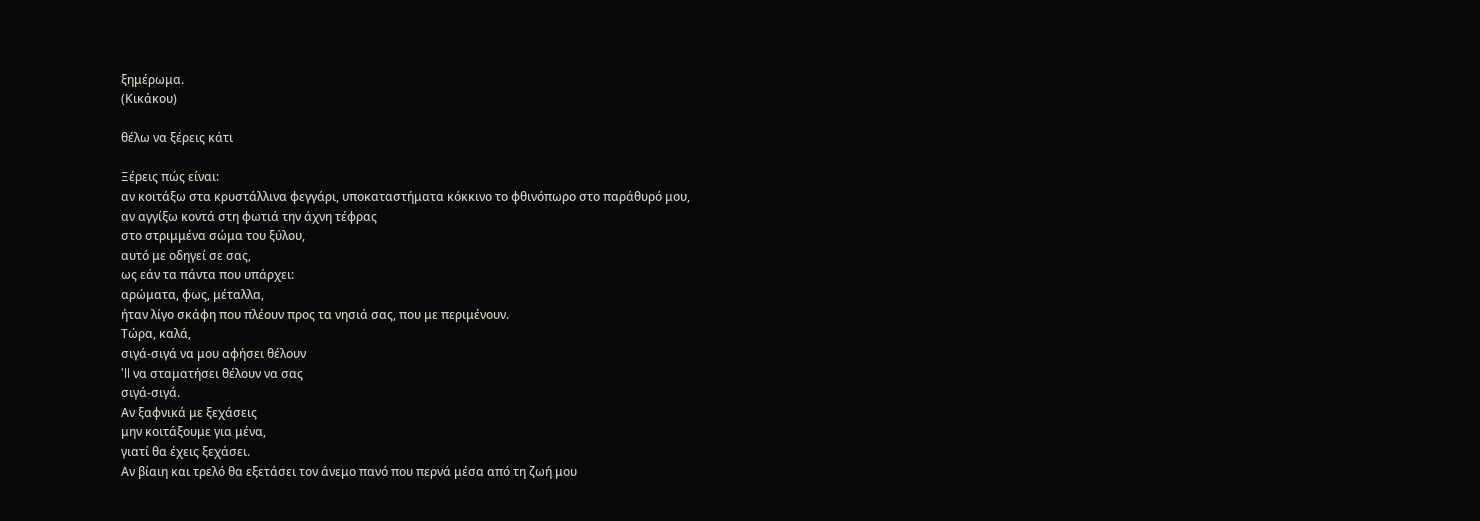ξημέρωμα.
(Κικάκου)

θέλω να ξέρεις κάτι

Ξέρεις πώς είναι:
αν κοιτάξω στα κρυστάλλινα φεγγάρι, υποκαταστήματα κόκκινο το φθινόπωρο στο παράθυρό μου,
αν αγγίξω κοντά στη φωτιά την άχνη τέφρας
στο στριμμένα σώμα του ξύλου,
αυτό με οδηγεί σε σας,
ως εάν τα πάντα που υπάρχει:
αρώματα, φως, μέταλλα,
ήταν λίγο σκάφη που πλέουν προς τα νησιά σας, που με περιμένουν.
Τώρα, καλά,
σιγά-σιγά να μου αφήσει θέλουν
'll να σταματήσει θέλουν να σας
σιγά-σιγά.
Αν ξαφνικά με ξεχάσεις
μην κοιτάξουμε για μένα,
γιατί θα έχεις ξεχάσει.
Αν βίαιη και τρελό θα εξετάσει τον άνεμο πανό που περνά μέσα από τη ζωή μου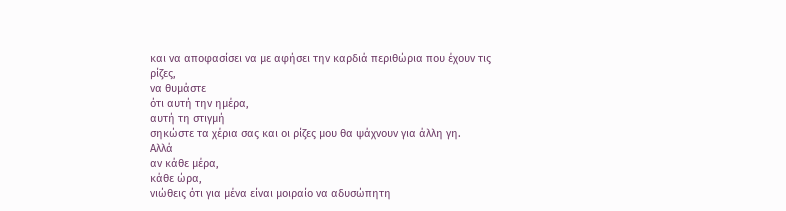και να αποφασίσει να με αφήσει την καρδιά περιθώρια που έχουν τις ρίζες,
να θυμάστε
ότι αυτή την ημέρα,
αυτή τη στιγμή
σηκώστε τα χέρια σας και οι ρίζες μου θα ψάχνουν για άλλη γη.
Αλλά
αν κάθε μέρα,
κάθε ώρα,
νιώθεις ότι για μένα είναι μοιραίο να αδυσώπητη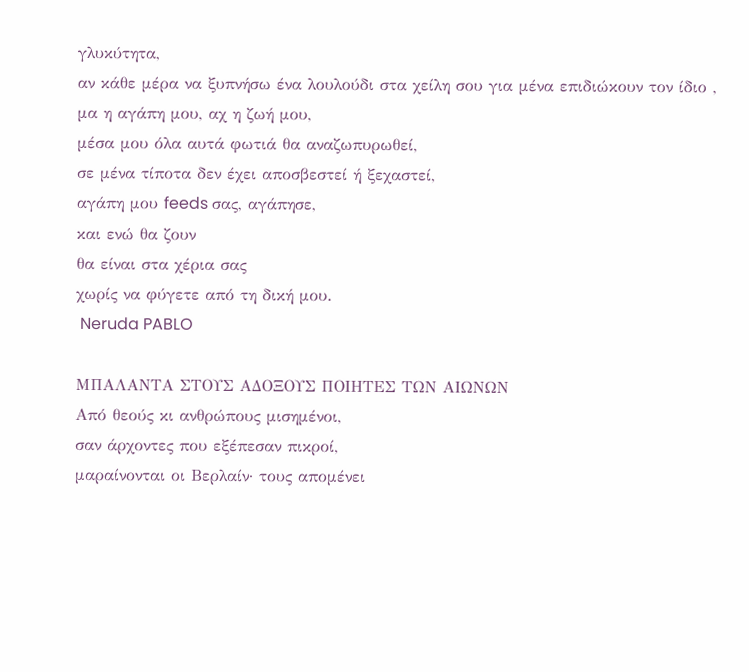γλυκύτητα,
αν κάθε μέρα να ξυπνήσω ένα λουλούδι στα χείλη σου για μένα επιδιώκουν τον ίδιο ,
μα η αγάπη μου, αχ η ζωή μου,
μέσα μου όλα αυτά φωτιά θα αναζωπυρωθεί,
σε μένα τίποτα δεν έχει αποσβεστεί ή ξεχαστεί,
αγάπη μου feeds σας, αγάπησε,
και ενώ θα ζουν
θα είναι στα χέρια σας
χωρίς να φύγετε από τη δική μου.
 Neruda PABLO

ΜΠΑΛΑΝΤΑ ΣΤΟΥΣ ΑΔΟΞΟΥΣ ΠΟΙΗΤΕΣ ΤΩΝ ΑΙΩΝΩΝ
Από θεούς κι ανθρώπους μισημένοι,
σαν άρχοντες που εξέπεσαν πικροί,
μαραίνονται οι Βερλαίν· τους απομένει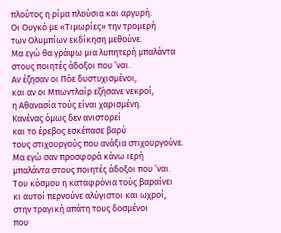πλούτος η ρίμα πλούσια και αργυρή.
Οι Ουγκό με «Τιμωρίες» την τρομερή
των Ολυμπίων εκδίκηση μεθούνε.
Μα εγώ θα γράψω μια λυπητερή μπαλάντα
στους ποιητές άδοξοι που ’ναι.
Αν έζησαν οι Πόε δυστυχισμένοι,
και αν οι Μπωντλαίρ εζήσανε νεκροί,
η Αθανασία τούς είναι χαρισμένη.
Κανένας όμως δεν ανιστορεί
και το έρεβος εσκέπασε βαρύ
τους στιχουργούς που ανάξια στιχουργούνε.
Μα εγώ σαν προσφορά κάνω ιερή
μπαλάντα στους ποιητές άδοξοι που ’ναι.
Του κόσμου η καταφρόνια τούς βαραίνει
κι αυτοί περνούνε αλύγιστοι και ωχροί,
στην τραγική απάτη τους δοσμένοι
που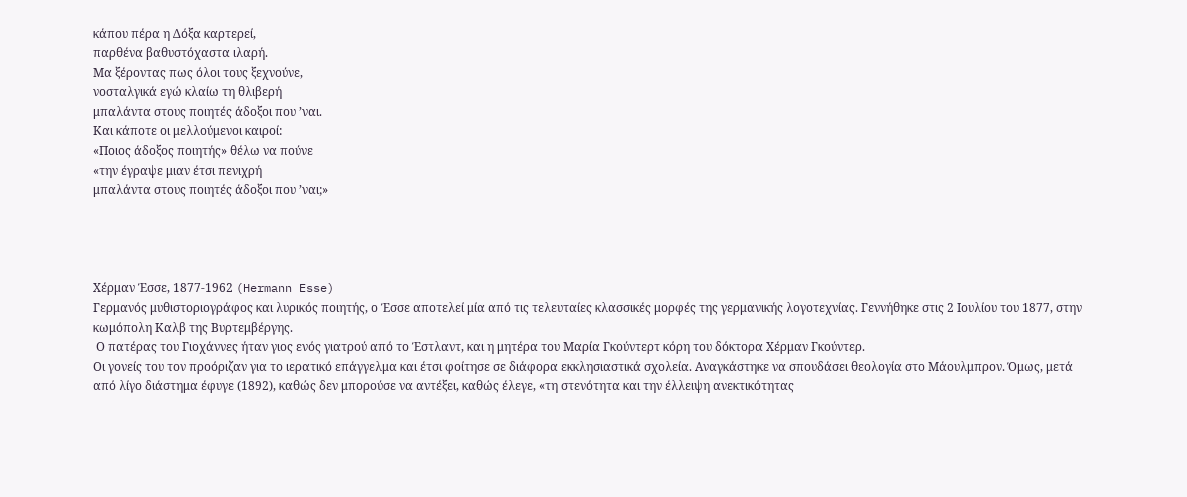κάπου πέρα η Δόξα καρτερεί,
παρθένα βαθυστόχαστα ιλαρή.
Μα ξέροντας πως όλοι τους ξεχνούνε,
νοσταλγικά εγώ κλαίω τη θλιβερή
μπαλάντα στους ποιητές άδοξοι που ’ναι.
Και κάποτε οι μελλούμενοι καιροί:
«Ποιος άδοξος ποιητής» θέλω να πούνε
«την έγραψε μιαν έτσι πενιχρή
μπαλάντα στους ποιητές άδοξοι που ’ναι;»




Χέρμαν Έσσε, 1877-1962 (Hermann Esse)
Γερμανός μυθιστοριογράφος και λυρικός ποιητής, ο Έσσε αποτελεί μία από τις τελευταίες κλασσικές μορφές της γερμανικής λογοτεχνίας. Γεννήθηκε στις 2 Ιουλίου του 1877, στην κωμόπολη Καλβ της Βυρτεμβέργης.
 Ο πατέρας του Γιοχάννες ήταν γιος ενός γιατρού από το Έστλαντ, και η μητέρα του Μαρία Γκούντερτ κόρη του δόκτορα Χέρμαν Γκούντερ.
Οι γονείς του τον προόριζαν για το ιερατικό επάγγελμα και έτσι φοίτησε σε διάφορα εκκλησιαστικά σχολεία. Αναγκάστηκε να σπουδάσει θεολογία στο Μάουλμπρον. Όμως, μετά από λίγο διάστημα έφυγε (1892), καθώς δεν μπορούσε να αντέξει, καθώς έλεγε, «τη στενότητα και την έλλειψη ανεκτικότητας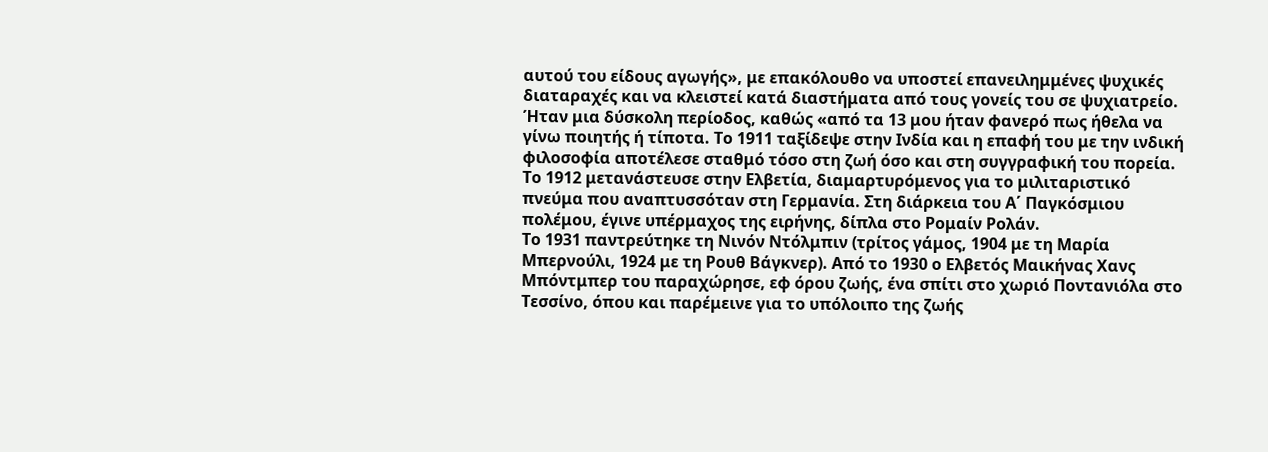αυτού του είδους αγωγής», με επακόλουθο να υποστεί επανειλημμένες ψυχικές διαταραχές και να κλειστεί κατά διαστήματα από τους γονείς του σε ψυχιατρείο. Ήταν μια δύσκολη περίοδος, καθώς «από τα 13 μου ήταν φανερό πως ήθελα να γίνω ποιητής ή τίποτα. Το 1911 ταξίδεψε στην Ινδία και η επαφή του με την ινδική φιλοσοφία αποτέλεσε σταθμό τόσο στη ζωή όσο και στη συγγραφική του πορεία. Το 1912 μετανάστευσε στην Ελβετία, διαμαρτυρόμενος για το μιλιταριστικό πνεύμα που αναπτυσσόταν στη Γερμανία. Στη διάρκεια του Α΄ Παγκόσμιου πολέμου, έγινε υπέρμαχος της ειρήνης, δίπλα στο Ρομαίν Ρολάν.
Το 1931 παντρεύτηκε τη Νινόν Ντόλμπιν (τρίτος γάμος, 1904 με τη Μαρία Μπερνούλι, 1924 με τη Ρουθ Βάγκνερ). Από το 1930 ο Ελβετός Μαικήνας Χανς Μπόντμπερ του παραχώρησε, εφ όρου ζωής, ένα σπίτι στο χωριό Ποντανιόλα στο Τεσσίνο, όπου και παρέμεινε για το υπόλοιπο της ζωής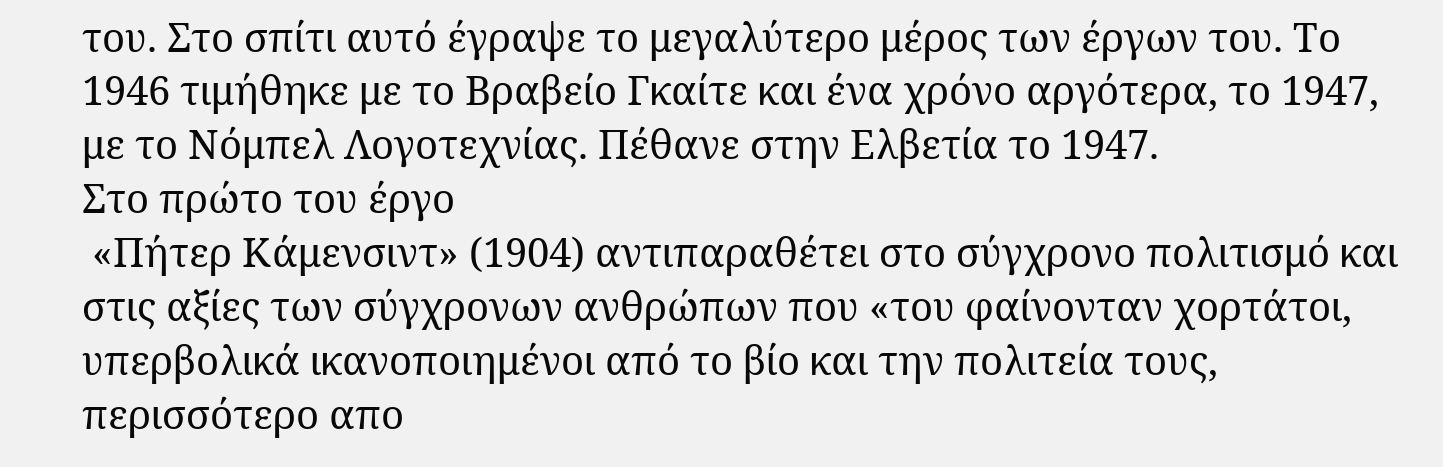του. Στο σπίτι αυτό έγραψε το μεγαλύτερο μέρος των έργων του. Το 1946 τιμήθηκε με το Βραβείο Γκαίτε και ένα χρόνο αργότερα, το 1947, με το Νόμπελ Λογοτεχνίας. Πέθανε στην Ελβετία το 1947.
Στο πρώτο του έργο
 «Πήτερ Κάμενσιντ» (1904) αντιπαραθέτει στο σύγχρονο πολιτισμό και στις αξίες των σύγχρονων ανθρώπων που «του φαίνονταν χορτάτοι, υπερβολικά ικανοποιημένοι από το βίο και την πολιτεία τους, περισσότερο απο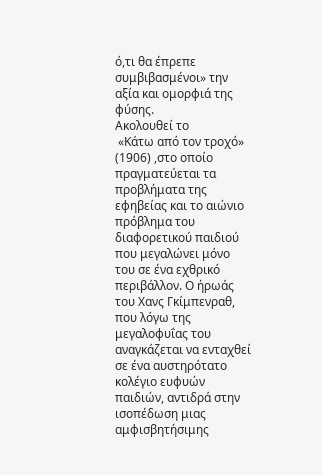ό,τι θα έπρεπε συμβιβασμένοι» την αξία και ομορφιά της φύσης.
Ακολουθεί το
 «Κάτω από τον τροχό» (1906) ,στο οποίο πραγματεύεται τα προβλήματα της εφηβείας και το αιώνιο πρόβλημα του διαφορετικού παιδιού που μεγαλώνει μόνο του σε ένα εχθρικό περιβάλλον. Ο ήρωάς του Χανς Γκίμπενραθ, που λόγω της μεγαλοφυΐας του αναγκάζεται να ενταχθεί σε ένα αυστηρότατο κολέγιο ευφυών παιδιών, αντιδρά στην ισοπέδωση μιας αμφισβητήσιμης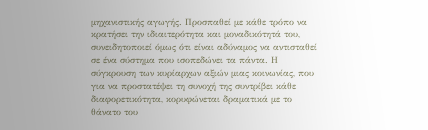μηχανιστικής αγωγής. Προσπαθεί με κάθε τρόπο να κρατήσει την ιδιαιτερότητα και μοναδικότητά του, συνειδητοποιεί όμως ότι είναι αδύναμος να αντισταθεί σε ένα σύστημα που ισοπεδώνει τα πάντα. Η σύγκρουση των κυρίαρχων αξιών μιας κοινωνίας, που για να προστατέψει τη συνοχή της συντρίβει κάθε διαφορετικότητα, κορυφώνεται δραματικά με το θάνατο του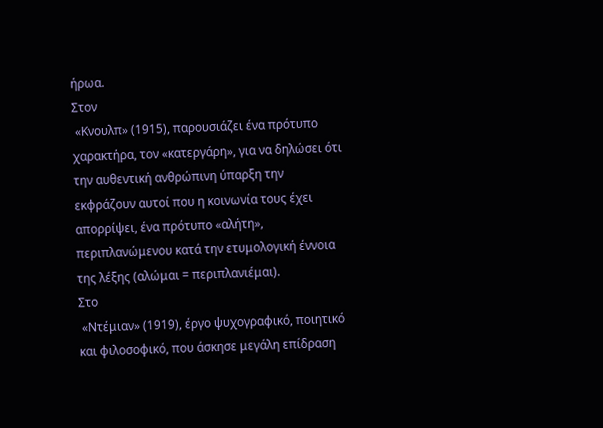ήρωα.
Στον
 «Κνουλπ» (1915), παρουσιάζει ένα πρότυπο χαρακτήρα, τον «κατεργάρη», για να δηλώσει ότι την αυθεντική ανθρώπινη ύπαρξη την εκφράζουν αυτοί που η κοινωνία τους έχει απορρίψει, ένα πρότυπο «αλήτη», περιπλανώμενου κατά την ετυμολογική έννοια της λέξης (αλώμαι = περιπλανιέμαι).
Στο
 «Ντέμιαν» (1919), έργο ψυχογραφικό, ποιητικό και φιλοσοφικό, που άσκησε μεγάλη επίδραση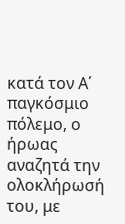κατά τον Α΄ παγκόσμιο πόλεμο, ο ήρωας αναζητά την ολοκλήρωσή του, με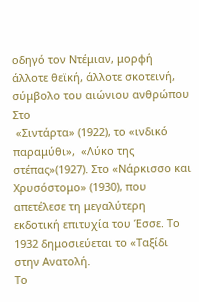οδηγό τον Ντέμιαν, μορφή άλλοτε θεϊκή, άλλοτε σκοτεινή, σύμβολο του αιώνιου ανθρώπου
Στο
 «Σιντάρτα» (1922), το «ινδικό παραμύθι»,  «Λύκο της στέπας»(1927). Στο «Νάρκισσο και Χρυσόστομο» (1930), που απετέλεσε τη μεγαλύτερη εκδοτική επιτυχία του Έσσε. Το 1932 δημοσιεύεται το «Ταξίδι στην Ανατολή.
Το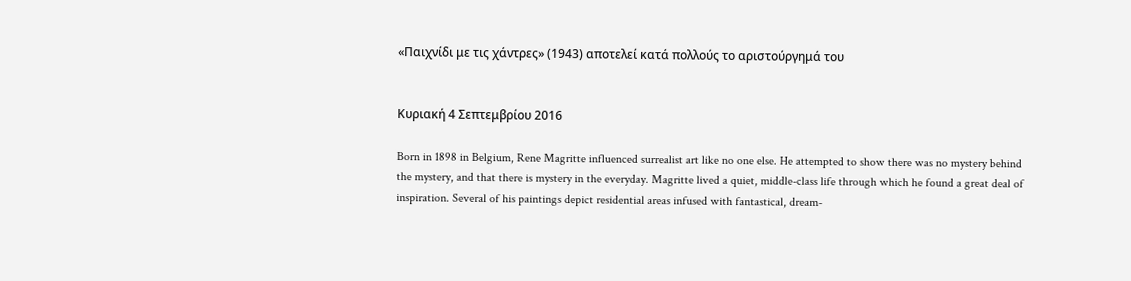«Παιχνίδι με τις χάντρες» (1943) αποτελεί κατά πολλούς το αριστούργημά του


Κυριακή 4 Σεπτεμβρίου 2016

Born in 1898 in Belgium, Rene Magritte influenced surrealist art like no one else. He attempted to show there was no mystery behind the mystery, and that there is mystery in the everyday. Magritte lived a quiet, middle-class life through which he found a great deal of inspiration. Several of his paintings depict residential areas infused with fantastical, dream-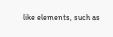like elements, such as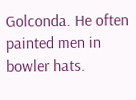Golconda. He often painted men in bowler hats.